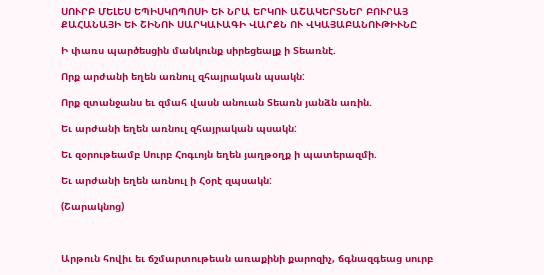ՍՈՒՐԲ ՄԵԼԵՍ ԵՊԻՍԿՈՊՈՍԻ ԵՒ ՆՐԱ ԵՐԿՈՒ ԱՇԱԿԵՐՏՆԵՐ ԲՈՒՐԱՅ ՔԱՀԱՆԱՅԻ ԵՒ ՇԻՆՈՒ ՍԱՐԿԱՒԱԳԻ ՎԱՐՔՆ ՈՒ ՎԿԱՅԱԲԱՆՈՒԹԻՒՆԸ

Ի փառս պարծեսցին մանկունք սիրեցեալք ի Տեառնէ.

Որք արժանի եղեն առնուլ զհայրական պսակն:

Որք զտանջանս եւ զմահ վասն անուան Տեառն յանձն առին.

Եւ արժանի եղեն առնուլ զհայրական պսակն:

Եւ զօրութեամբ Սուրբ Հոգւոյն եղեն յաղթօղք ի պատերազմի.

Եւ արժանի եղեն առնուլ ի Հօրէ զպսակն:

(Շարակնոց)



Արթուն հովիւ եւ ճշմարտութեան առաքինի քարոզիչ, ճգնազգեաց սուրբ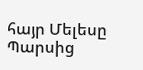հայր Մելեսը Պարսից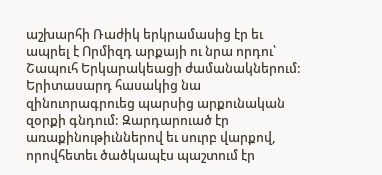աշխարհի Ռաժիկ երկրամասից էր եւ ապրել է Որմիզդ արքայի ու նրա որդու՝ Շապուհ Երկարակեացի ժամանակներում: Երիտասարդ հասակից նա զինուորագրուեց պարսից արքունական զօրքի գնդում: Զարդարուած էր առաքինութիւններով եւ սուրբ վարքով, որովհետեւ ծածկապէս պաշտում էր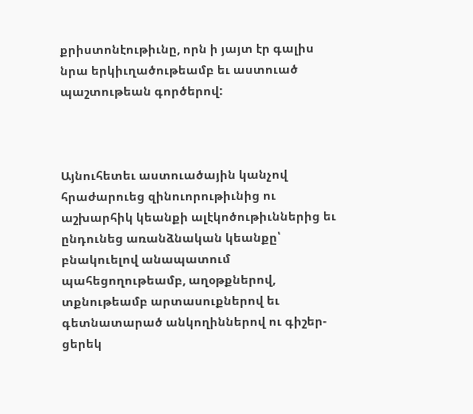քրիստոնէութիւնը, որն ի յայտ էր գալիս նրա երկիւղածութեամբ եւ աստուած պաշտութեան գործերով:



Այնուհետեւ աստուածային կանչով հրաժարուեց զինուորութիւնից ու աշխարհիկ կեանքի ալէկոծութիւններից եւ ընդունեց առանձնական կեանքը՝ բնակուելով անապատում պահեցողութեամբ, աղօթքներով, տքնութեամբ արտասուքներով եւ գետնատարած անկողիններով ու գիշեր-ցերեկ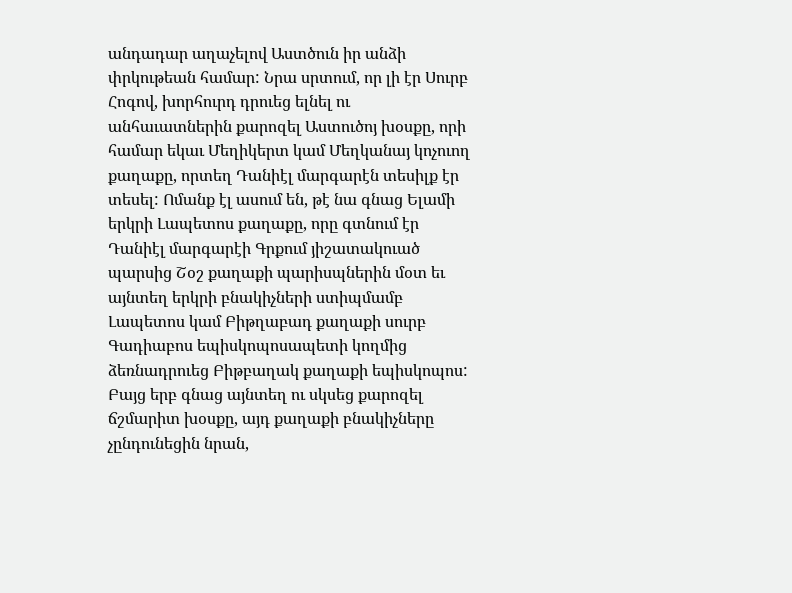անդադար աղաչելով Աստծուն իր անձի փրկութեան համար: Նրա սրտում, որ լի էր Սուրբ Հոգով, խորհուրդ դրուեց ելնել ու անհաւատներին քարոզել Աստուծոյ խօսքը, որի համար եկաւ Մեղիկերտ կամ Մեղկանայ կոչուող քաղաքը, որտեղ Դանիէլ մարգարէն տեսիլք էր տեսել: Ոմանք էլ ասում են, թէ նա գնաց Ելամի երկրի Լապետոս քաղաքը, որը գտնում էր Դանիէլ մարգարէի Գրքում յիշատակուած պարսից Շօշ քաղաքի պարիսպներին մօտ եւ այնտեղ երկրի բնակիչների ստիպմամբ Լապետոս կամ Բիթղաբադ քաղաքի սուրբ Գադիաբոս եպիսկոպոսապետի կողմից ձեռնադրուեց Բիթբաղակ քաղաքի եպիսկոպոս: Բայց երբ գնաց այնտեղ ու սկսեց քարոզել ճշմարիտ խօսքը, այդ քաղաքի բնակիչները չընդունեցին նրան,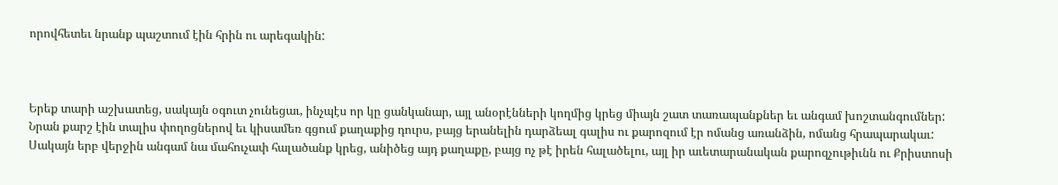որովհետեւ նրանք պաշտում էին հրին ու արեգակին:



Երեք տարի աշխատեց, սակայն օգուտ չունեցաւ, ինչպէս որ կը ցանկանար, այլ անօրէնների կողմից կրեց միայն շատ տառապանքներ եւ անգամ խոշտանգումներ: Նրան քարշ էին տալիս փողոցներով եւ կիսամեռ գցում քաղաքից դուրս, բայց երանելին դարձեալ գալիս ու քարոզում էր ոմանց առանձին, ոմանց հրապարակաւ: Սակայն երբ վերջին անգամ նա մահուչափ հալածանք կրեց, անիծեց այդ քաղաքը, բայց ոչ թէ իրեն հալածելու, այլ իր աւետարանական քարոզչութիւնն ու Քրիստոսի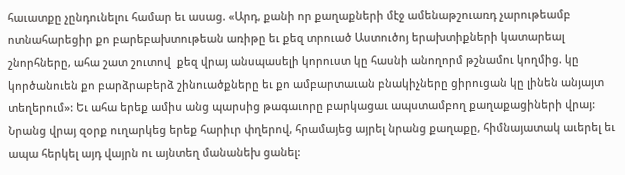հաւատքը չընդունելու համար եւ ասաց. «Արդ, քանի որ քաղաքների մէջ ամենաթշուառդ չարութեամբ ոտնահարեցիր քո բարեբախտութեան առիթը եւ քեզ տրուած Աստուծոյ երախտիքների կատարեալ շնորհները, ահա շատ շուտով  քեզ վրայ անսպասելի կորուստ կը հասնի անողորմ թշնամու կողմից. կը կործանուեն քո բարձրաբերձ շինուածքները եւ քո ամբարտաւան բնակիչները ցիրուցան կը լինեն անյայտ տեղերում»: Եւ ահա երեք ամիս անց պարսից թագաւորը բարկացաւ ապստամբող քաղաքացիների վրայ: Նրանց վրայ զօրք ուղարկեց երեք հարիւր փղերով, հրամայեց այրել նրանց քաղաքը, հիմնայատակ աւերել եւ ապա հերկել այդ վայրն ու այնտեղ մանանեխ ցանել: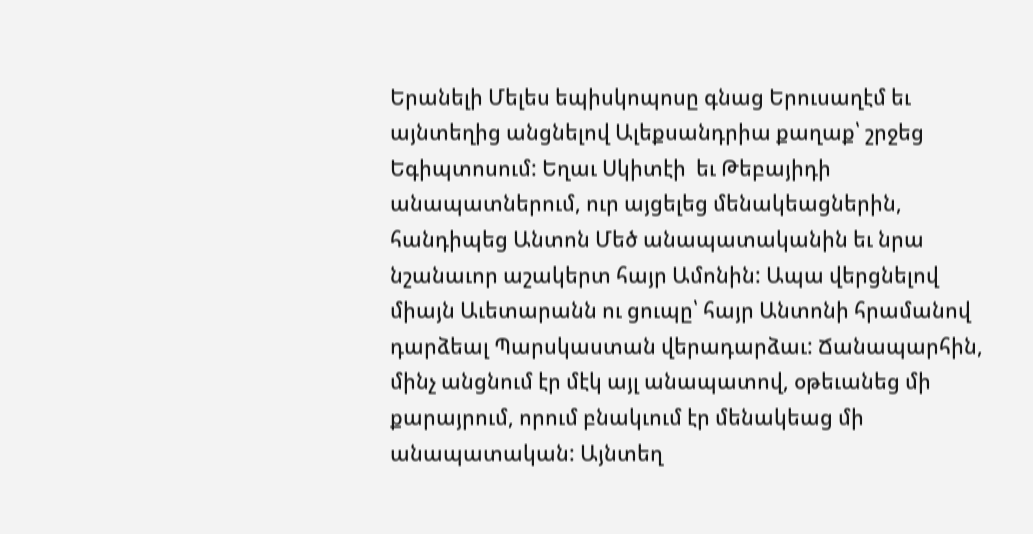Երանելի Մելես եպիսկոպոսը գնաց Երուսաղէմ եւ այնտեղից անցնելով Ալեքսանդրիա քաղաք՝ շրջեց Եգիպտոսում: Եղաւ Սկիտէի  եւ Թեբայիդի անապատներում, ուր այցելեց մենակեացներին, հանդիպեց Անտոն Մեծ անապատականին եւ նրա նշանաւոր աշակերտ հայր Ամոնին: Ապա վերցնելով միայն Աւետարանն ու ցուպը՝ հայր Անտոնի հրամանով դարձեալ Պարսկաստան վերադարձաւ: Ճանապարհին, մինչ անցնում էր մէկ այլ անապատով, օթեւանեց մի քարայրում, որում բնակւում էր մենակեաց մի անապատական: Այնտեղ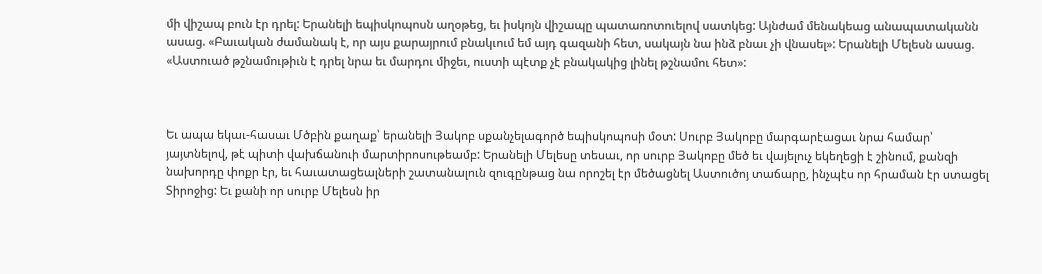մի վիշապ բուն էր դրել: Երանելի եպիսկոպոսն աղօթեց, եւ իսկոյն վիշապը պատառոտուելով սատկեց: Այնժամ մենակեաց անապատականն ասաց. «Բաւական ժամանակ է, որ այս քարայրում բնակւում եմ այդ գազանի հետ, սակայն նա ինձ բնաւ չի վնասել»: Երանելի Մելեսն ասաց. «Աստուած թշնամութիւն է դրել նրա եւ մարդու միջեւ, ուստի պէտք չէ բնակակից լինել թշնամու հետ»:



Եւ ապա եկաւ-հասաւ Մծբին քաղաք՝ երանելի Յակոբ սքանչելագործ եպիսկոպոսի մօտ: Սուրբ Յակոբը մարգարէացաւ նրա համար՝ յայտնելով, թէ պիտի վախճանուի մարտիրոսութեամբ: Երանելի Մելեսը տեսաւ, որ սուրբ Յակոբը մեծ եւ վայելուչ եկեղեցի է շինում, քանզի նախորդը փոքր էր, եւ հաւատացեալների շատանալուն զուգընթաց նա որոշել էր մեծացնել Աստուծոյ տաճարը, ինչպէս որ հրաման էր ստացել Տիրոջից: Եւ քանի որ սուրբ Մելեսն իր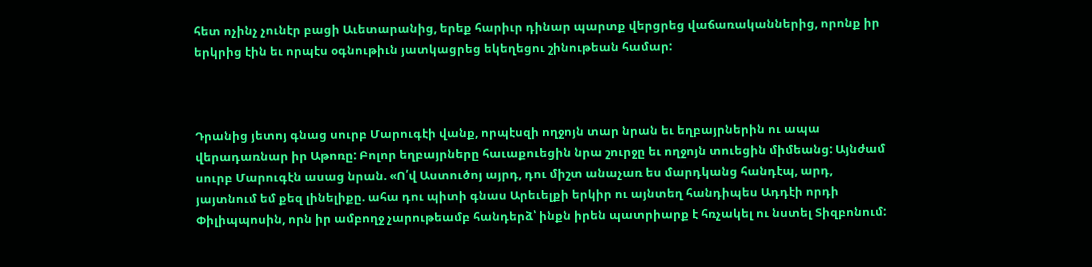հետ ոչինչ չունէր բացի Աւետարանից, երեք հարիւր դինար պարտք վերցրեց վաճառականներից, որոնք իր երկրից էին եւ որպէս օգնութիւն յատկացրեց եկեղեցու շինութեան համար:



Դրանից յետոյ գնաց սուրբ Մարուգէի վանք, որպէսզի ողջոյն տար նրան եւ եղբայրներին ու ապա վերադառնար իր Աթոռը: Բոլոր եղբայրները հաւաքուեցին նրա շուրջը եւ ողջոյն տուեցին միմեանց: Այնժամ սուրբ Մարուգէն ասաց նրան. «Ո՛վ Աստուծոյ այրդ, դու միշտ անաչառ ես մարդկանց հանդէպ, արդ, յայտնում եմ քեզ լինելիքը. ահա դու պիտի գնաս Արեւելքի երկիր ու այնտեղ հանդիպես Ադդէի որդի Փիլիպպոսին, որն իր ամբողջ չարութեամբ հանդերձ՝ ինքն իրեն պատրիարք է հռչակել ու նստել Տիզբոնում: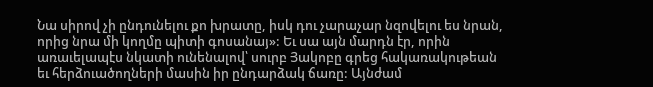Նա սիրով չի ընդունելու քո խրատը, իսկ դու չարաչար նզովելու ես նրան, որից նրա մի կողմը պիտի գոսանայ»: Եւ սա այն մարդն էր, որին առաւելապէս նկատի ունենալով՝ սուրբ Յակոբը գրեց հակառակութեան եւ հերձուածողների մասին իր ընդարձակ ճառը: Այնժամ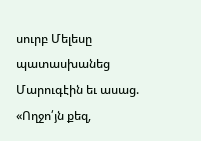սուրբ Մելեսը պատասխանեց Մարուգէին եւ ասաց. «Ողջո՛յն քեզ,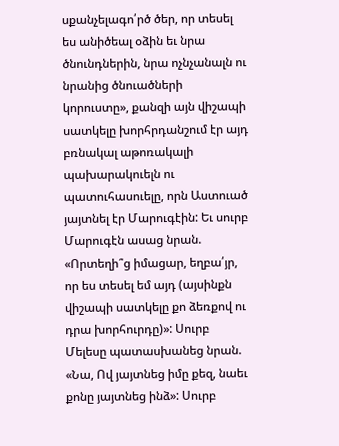սքանչելագո՛րծ ծեր, որ տեսել ես անիծեալ օձին եւ նրա ծնունդներին, նրա ոչնչանալն ու նրանից ծնուածների կորուստը», քանզի այն վիշապի սատկելը խորհրդանշում էր այդ բռնակալ աթոռակալի պախարակուելն ու պատուհասուելը, որն Աստուած յայտնել էր Մարուգէին: Եւ սուրբ Մարուգէն ասաց նրան. «Որտեղի՞ց իմացար, եղբա՛յր, որ ես տեսել եմ այդ (այսինքն վիշապի սատկելը քո ձեռքով ու դրա խորհուրդը)»: Սուրբ Մելեսը պատասխանեց նրան. «Նա, Ով յայտնեց իմը քեզ, նաեւ քոնը յայտնեց ինձ»: Սուրբ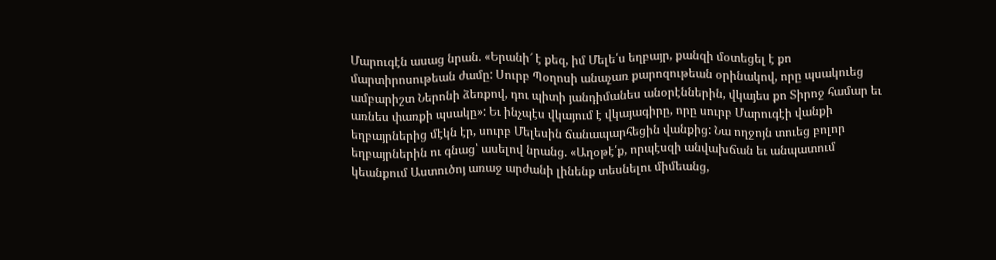Մարուգէն ասաց նրան. «Երանի՜ է քեզ, իմ Մելե՛ս եղբայր, քանզի մօտեցել է քո մարտիրոսութեան ժամը: Սուրբ Պօղոսի անաչառ քարոզութեան օրինակով, որը պսակուեց ամբարիշտ Ներոնի ձեռքով, դու պիտի յանդիմանես անօրէններին, վկայես քո Տիրոջ համար եւ առնես փառքի պսակը»: Եւ ինչպէս վկայում է վկայագիրը, որը սուրբ Մարուգէի վանքի եղբայրներից մէկն էր, սուրբ Մելեսին ճանապարհեցին վանքից: Նա ողջոյն տուեց բոլոր եղբայրներին ու գնաց՝ ասելով նրանց. «Աղօթէ՛ք, որպէսզի անվախճան եւ անպատում կեանքում Աստուծոյ առաջ արժանի լինենք տեսնելու միմեանց,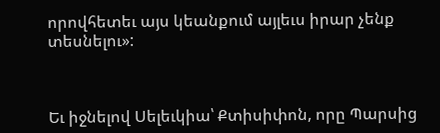որովհետեւ այս կեանքում այլեւս իրար չենք տեսնելու»:



Եւ իջնելով Սելեւկիա՝ Քտիսիփոն, որը Պարսից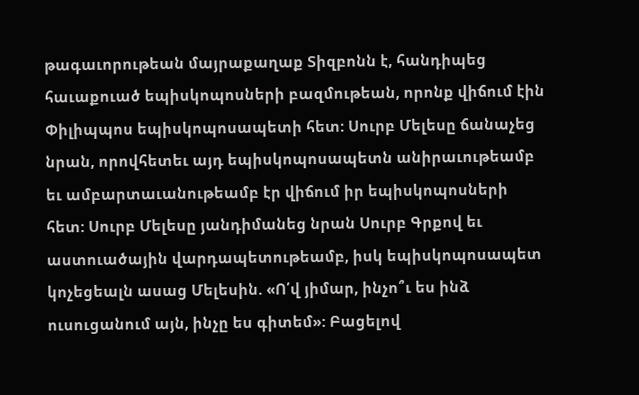թագաւորութեան մայրաքաղաք Տիզբոնն է, հանդիպեց հաւաքուած եպիսկոպոսների բազմութեան, որոնք վիճում էին Փիլիպպոս եպիսկոպոսապետի հետ: Սուրբ Մելեսը ճանաչեց նրան, որովհետեւ այդ եպիսկոպոսապետն անիրաւութեամբ եւ ամբարտաւանութեամբ էր վիճում իր եպիսկոպոսների հետ: Սուրբ Մելեսը յանդիմանեց նրան Սուրբ Գրքով եւ աստուածային վարդապետութեամբ, իսկ եպիսկոպոսապետ կոչեցեալն ասաց Մելեսին. «Ո՛վ յիմար, ինչո՞ւ ես ինձ ուսուցանում այն, ինչը ես գիտեմ»: Բացելով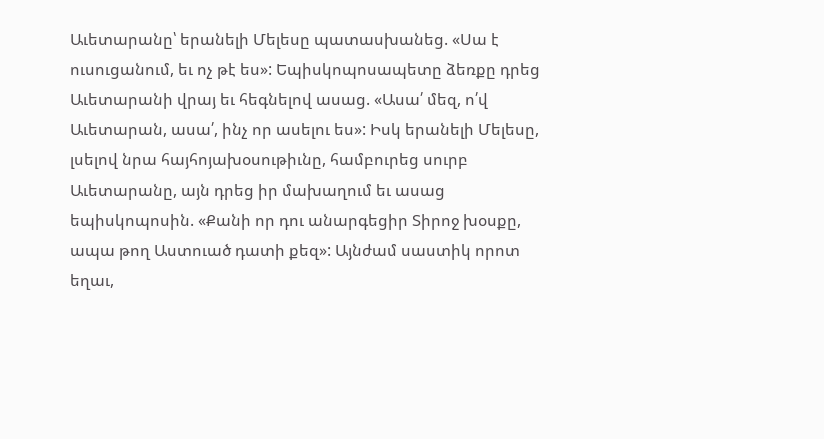Աւետարանը՝ երանելի Մելեսը պատասխանեց. «Սա է ուսուցանում, եւ ոչ թէ ես»: Եպիսկոպոսապետը ձեռքը դրեց Աւետարանի վրայ եւ հեգնելով ասաց. «Ասա՛ մեզ, ո՛վ Աւետարան, ասա՛, ինչ որ ասելու ես»: Իսկ երանելի Մելեսը, լսելով նրա հայհոյախօսութիւնը, համբուրեց սուրբ Աւետարանը, այն դրեց իր մախաղում եւ ասաց եպիսկոպոսին. «Քանի որ դու անարգեցիր Տիրոջ խօսքը, ապա թող Աստուած դատի քեզ»: Այնժամ սաստիկ որոտ եղաւ,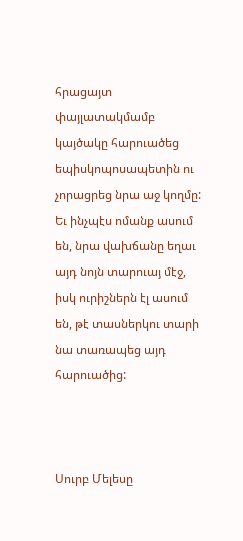հրացայտ փայլատակմամբ կայծակը հարուածեց եպիսկոպոսապետին ու չորացրեց նրա աջ կողմը: Եւ ինչպէս ոմանք ասում են, նրա վախճանը եղաւ այդ նոյն տարուայ մէջ, իսկ ուրիշներն էլ ասում են, թէ տասներկու տարի նա տառապեց այդ հարուածից:



Սուրբ Մելեսը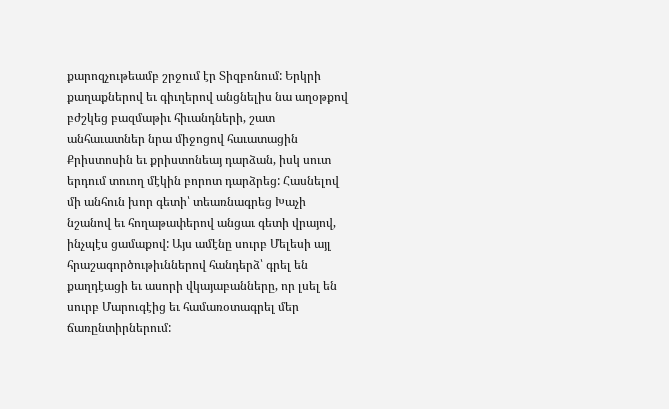քարոզչութեամբ շրջում էր Տիզբոնում: Երկրի քաղաքներով եւ գիւղերով անցնելիս նա աղօթքով բժշկեց բազմաթիւ հիւանդների, շատ անհաւատներ նրա միջոցով հաւատացին Քրիստոսին եւ քրիստոնեայ դարձան, իսկ սուտ երդում տուող մէկին բորոտ դարձրեց: Հասնելով մի անհուն խոր գետի՝ տեառնագրեց Խաչի նշանով եւ հողաթափերով անցաւ գետի վրայով, ինչպէս ցամաքով: Այս ամէնը սուրբ Մելեսի այլ հրաշագործութիւններով հանդերձ՝ գրել են քաղդէացի եւ ասորի վկայաբանները, որ լսել են սուրբ Մարուգէից եւ համառօտագրել մեր ճառընտիրներում: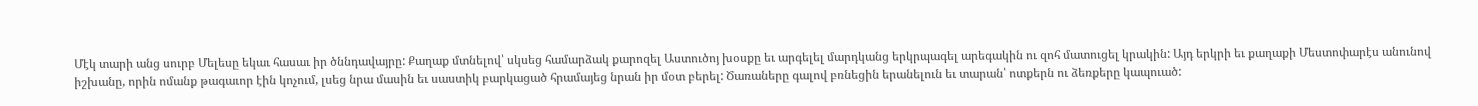Մէկ տարի անց սուրբ Մելեսը եկաւ հասաւ իր ծննդավայրը: Քաղաք մտնելով՝ սկսեց համարձակ քարոզել Աստուծոյ խօսքը եւ արգելել մարդկանց երկրպագել արեգակին ու զոհ մատուցել կրակին: Այդ երկրի եւ քաղաքի Մեստոփարէս անունով իշխանը, որին ոմանք թագաւոր էին կոչում, լսեց նրա մասին եւ սաստիկ բարկացած հրամայեց նրան իր մօտ բերել: Ծառաները գալով բռնեցին երանելուն եւ տարան՝ ոտքերն ու ձեռքերը կապուած: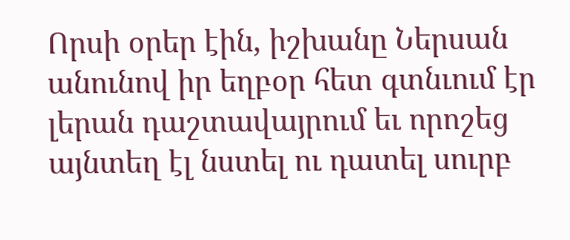Որսի օրեր էին, իշխանը Ներսան անունով իր եղբօր հետ գտնւում էր լերան դաշտավայրում եւ որոշեց այնտեղ էլ նստել ու դատել սուրբ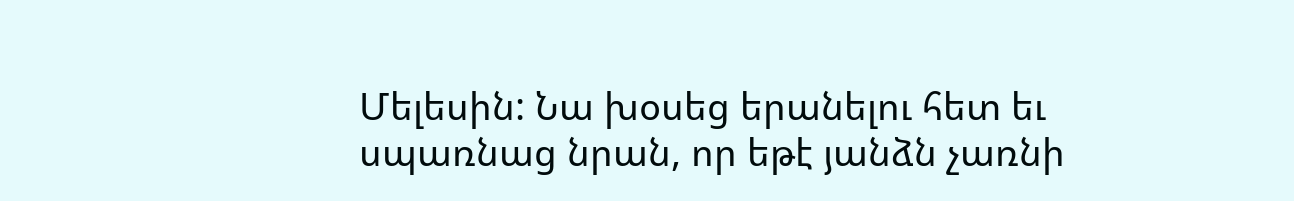Մելեսին: Նա խօսեց երանելու հետ եւ սպառնաց նրան, որ եթէ յանձն չառնի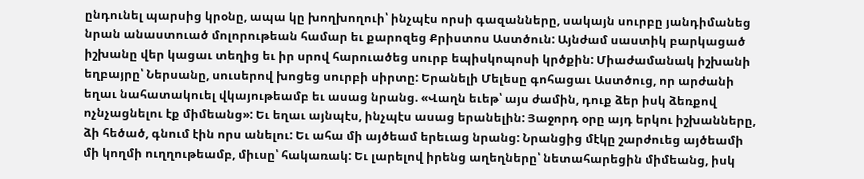ընդունել պարսից կրօնը, ապա կը խողխողուի՝ ինչպէս որսի գազանները, սակայն սուրբը յանդիմանեց նրան անաստուած մոլորութեան համար եւ քարոզեց Քրիստոս Աստծուն: Այնժամ սաստիկ բարկացած իշխանը վեր կացաւ տեղից եւ իր սրով հարուածեց սուրբ եպիսկոպոսի կրծքին: Միաժամանակ իշխանի եղբայրը՝ Ներսանը, սուսերով խոցեց սուրբի սիրտը: Երանելի Մելեսը գոհացաւ Աստծուց, որ արժանի եղաւ նահատակուել վկայութեամբ եւ ասաց նրանց. «Վաղն եւեթ՝ այս ժամին, դուք ձեր իսկ ձեռքով ոչնչացնելու էք միմեանց»: Եւ եղաւ այնպէս, ինչպէս ասաց երանելին: Յաջորդ օրը այդ երկու իշխանները, ձի հեծած, գնում էին որս անելու: Եւ ահա մի այծեամ երեւաց նրանց: Նրանցից մէկը շարժուեց այծեամի մի կողմի ուղղութեամբ, միւսը՝ հակառակ: Եւ լարելով իրենց աղեղները՝ նետահարեցին միմեանց, իսկ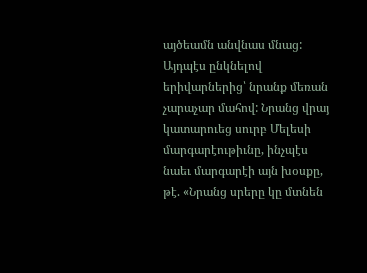այծեամն անվնաս մնաց: Այդպէս ընկնելով երիվարներից՝ նրանք մեռան չարաչար մահով: Նրանց վրայ կատարուեց սուրբ Մելեսի մարգարէութիւնը, ինչպէս նաեւ մարգարէի այն խօսքը, թէ. «Նրանց սրերը կը մտնեն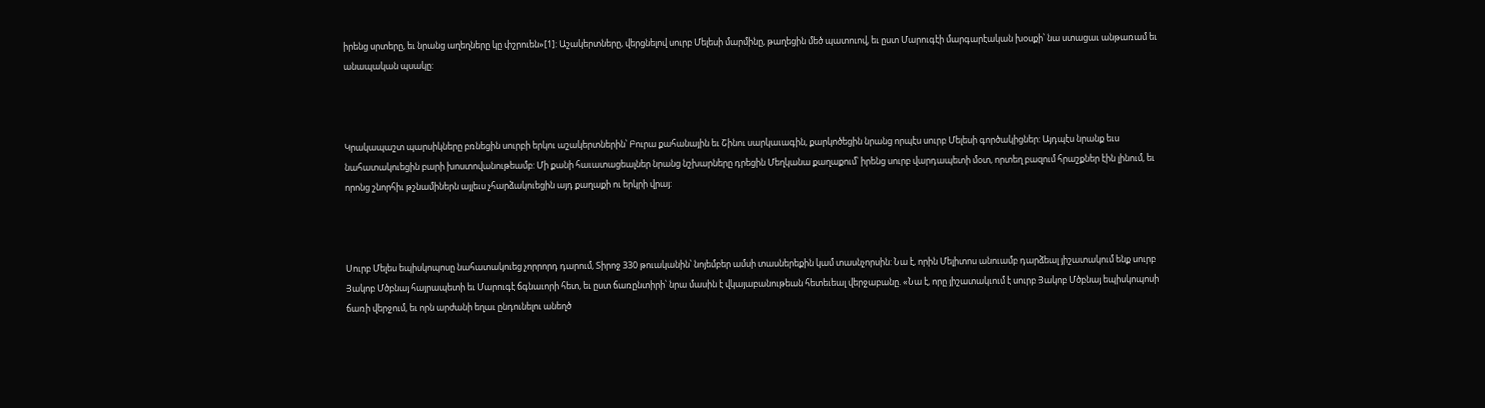իրենց սրտերը, եւ նրանց աղեղները կը փշրուեն»[1]: Աշակերտները, վերցնելով սուրբ Մելեսի մարմինը, թաղեցին մեծ պատուով, եւ ըստ Մարուգէի մարգարէական խօսքի՝ նա ստացաւ անթառամ եւ անապական պսակը:



Կրակապաշտ պարսիկները բռնեցին սուրբի երկու աշակերտներին՝ Բուրա քահանային եւ Շինու սարկաւագին, քարկոծեցին նրանց որպէս սուրբ Մելեսի գործակիցներ: Այդպէս նրանք եւս նահատակուեցին բարի խոստովանութեամբ: Մի քանի հաւատացեալներ նրանց նշխարները դրեցին Մեղկանա քաղաքում՝ իրենց սուրբ վարդապետի մօտ, որտեղ բազում հրաշքներ էին լինում, եւ որոնց շնորհիւ թշնամիներն այլեւս չհարձակուեցին այդ քաղաքի ու երկրի վրայ:



Սուրբ Մելես եպիսկոպոսը նահատակուեց չորրորդ դարում, Տիրոջ 330 թուականին՝ նոյեմբեր ամսի տասներեքին կամ տասնչորսին: Նա է, որին Մելիտոս անուամբ դարձեալ յիշատակում ենք սուրբ Յակոբ Մծբնայ հայրապետի եւ Մարուգէ ճգնաւորի հետ, եւ ըստ ճառընտիրի՝ նրա մասին է վկայաբանութեան հետեւեալ վերջաբանը. «Նա է, որը յիշատակւում է սուրբ Յակոբ Մծբնայ եպիսկոպոսի ճառի վերջում, եւ որն արժանի եղաւ ընդունելու անեղծ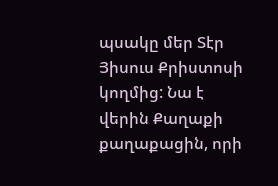պսակը մեր Տէր Յիսուս Քրիստոսի կողմից: Նա է վերին Քաղաքի քաղաքացին, որի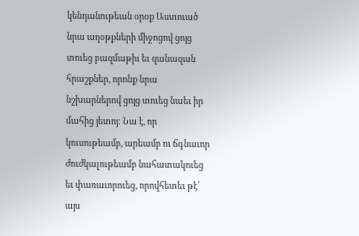կենդանութեան օրօք Աստուած նրա աղօթքների միջոցով ցոյց տուեց բազմաթիւ եւ զանազան հրաշքներ, որոնք նրա նշխարներով ցոյց տուեց նաեւ իր մահից յետոյ: Նա է, որ կուսութեամբ, արեամբ ու ճգնաւոր ժուժկալութեամբ նահատակուեց եւ փառաւորուեց, որովհետեւ թէ՛ այս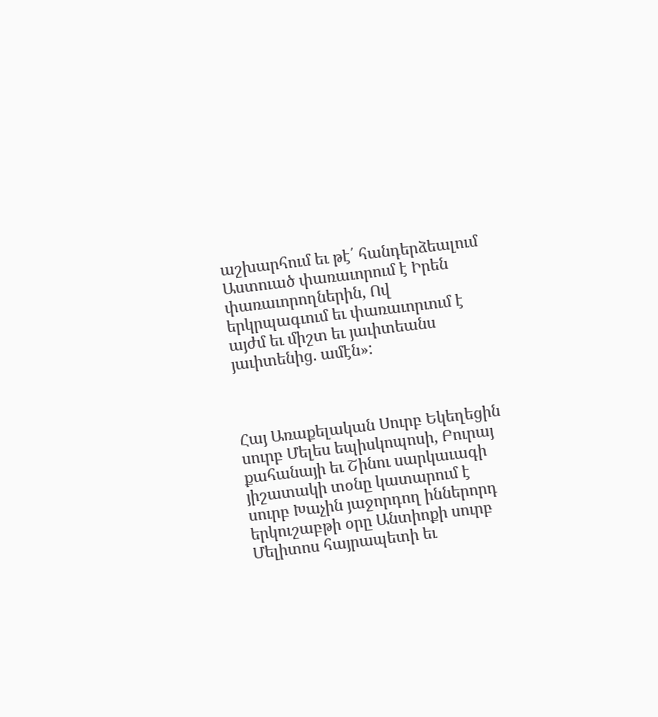աշխարհում եւ թէ՛ հանդերձեալում Աստուած փառաւորում է Իրեն փառաւորողներին, Ով երկրպագւում եւ փառաւորւում է այժմ եւ միշտ եւ յաւիտեանս յաւիտենից. ամէն»:



Հայ Առաքելական Սուրբ Եկեղեցին սուրբ Մելես եպիսկոպոսի, Բուրայ քահանայի եւ Շինու սարկաւագի յիշատակի տօնը կատարում է սուրբ Խաչին յաջորդող իններորդ երկուշաբթի օրը Անտիոքի սուրբ Մելիտոս հայրապետի եւ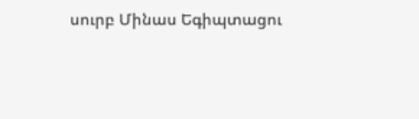սուրբ Մինաս Եգիպտացու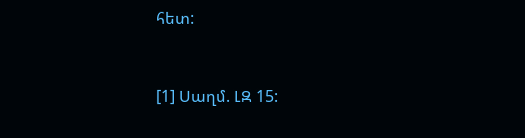հետ:



[1] Սաղմ. ԼԶ 15: